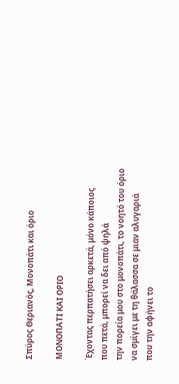Σπύρος Θεριανός, Μονοπάτι και όριο

ΜΟΝΟΠΑΤΙ ΚΑΙ ΟΡΙΟ

Έχοντας περπατήσει αρκετά, μόνο κάποιος
που πετά, μπορεί να δει από ψηλά
την πορεία μου στο μονοπάτι, το νοητό του όριο
να σμίγει με τη θάλασσα σε μιαν αλυγαριά
που την αφήνει το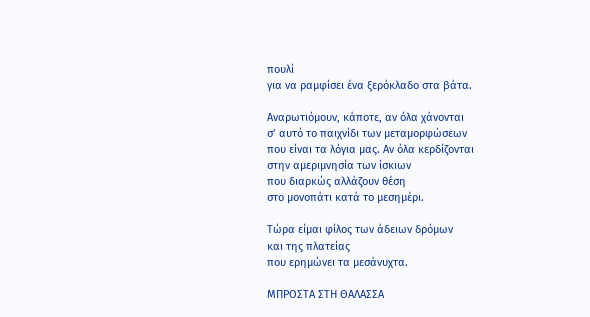πουλί
για να ραμφίσει ένα ξερόκλαδο στα βάτα.

Αναρωτιόμουν, κάποτε, αν όλα χάνονται
σ’ αυτό το παιχνίδι των μεταμορφώσεων
που είναι τα λόγια μας. Αν όλα κερδίζονται
στην αμεριμνησία των ίσκιων
που διαρκώς αλλάζουν θέση
στο μονοπάτι κατά το μεσημέρι.

Τώρα είμαι φίλος των άδειων δρόμων
και της πλατείας
που ερημώνει τα μεσάνυχτα.

ΜΠΡΟΣΤΑ ΣΤΗ ΘΑΛΑΣΣΑ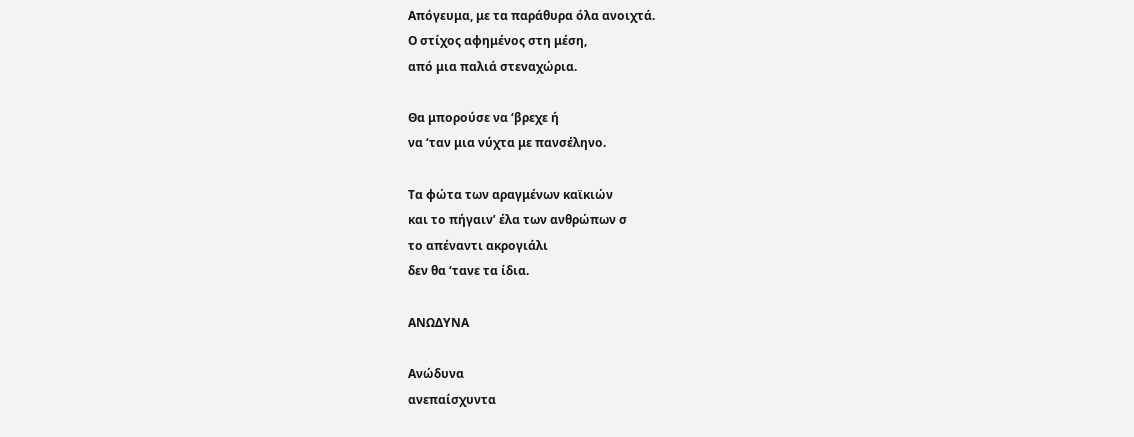Απόγευμα, με τα παράθυρα όλα ανοιχτά.
Ο στίχος αφημένος στη μέση,
από μια παλιά στεναχώρια.

Θα μπορούσε να ‘βρεχε ή
να ‘ταν μια νύχτα με πανσέληνο.

Τα φώτα των αραγμένων καϊκιών
και το πήγαιν’ έλα των ανθρώπων σ
το απέναντι ακρογιάλι
δεν θα ‘τανε τα ίδια.

ΑΝΩΔΥΝΑ

Ανώδυνα
ανεπαίσχυντα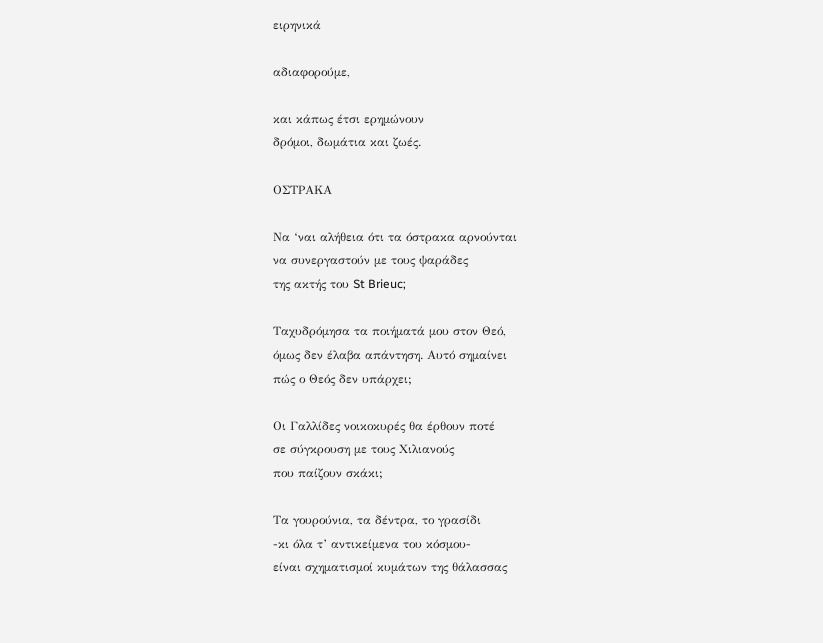ειρηνικά

αδιαφορούμε,

και κάπως έτσι ερημώνουν
δρόμοι, δωμάτια και ζωές.

ΟΣΤΡΑΚΑ

Να ‘ναι αλήθεια ότι τα όστρακα αρνούνται
να συνεργαστούν με τους ψαράδες
της ακτής του St Brieuc;

Ταχυδρόμησα τα ποιήματά μου στον Θεό,
όμως δεν έλαβα απάντηση. Αυτό σημαίνει
πώς ο Θεός δεν υπάρχει;

Οι Γαλλίδες νοικοκυρές θα έρθουν ποτέ
σε σύγκρουση με τους Χιλιανούς
που παίζουν σκάκι;

Τα γουρούνια, τα δέντρα, το γρασίδι
-κι όλα τ’ αντικείμενα του κόσμου-
είναι σχηματισμοί κυμάτων της θάλασσας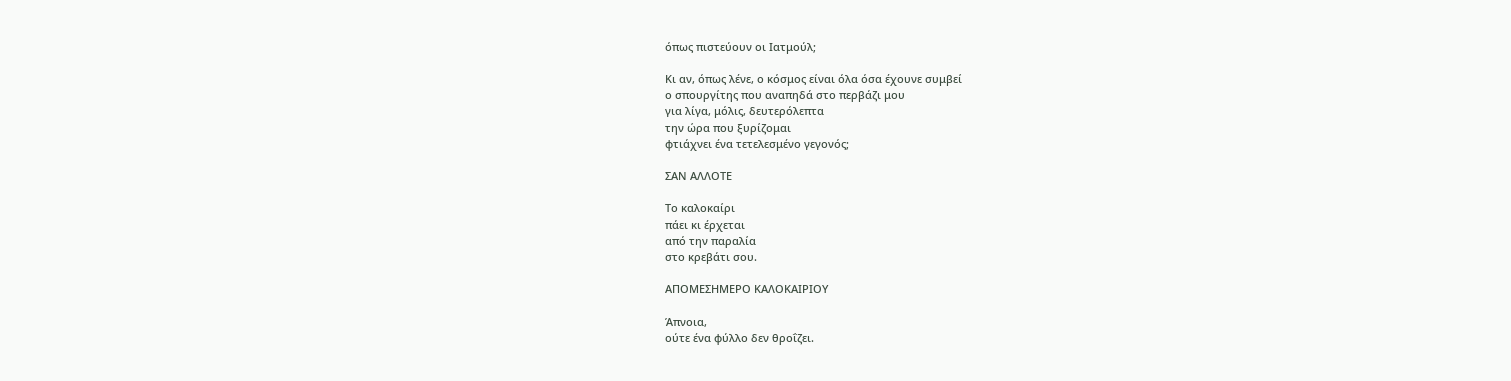όπως πιστεύουν οι Ιατμούλ;

Κι αν, όπως λένε, ο κόσμος είναι όλα όσα έχουνε συμβεί
ο σπουργίτης που αναπηδά στο περβάζι μου
για λίγα, μόλις, δευτερόλεπτα
την ώρα που ξυρίζομαι
φτιάχνει ένα τετελεσμένο γεγονός;

ΣΑΝ ΑΛΛΟΤΕ

Το καλοκαίρι
πάει κι έρχεται
από την παραλία
στο κρεβάτι σου.

ΑΠΟΜΕΣΗΜΕΡΟ ΚΑΛΟΚΑΙΡΙΟΥ

Άπνοια,
ούτε ένα φύλλο δεν θροΐζει.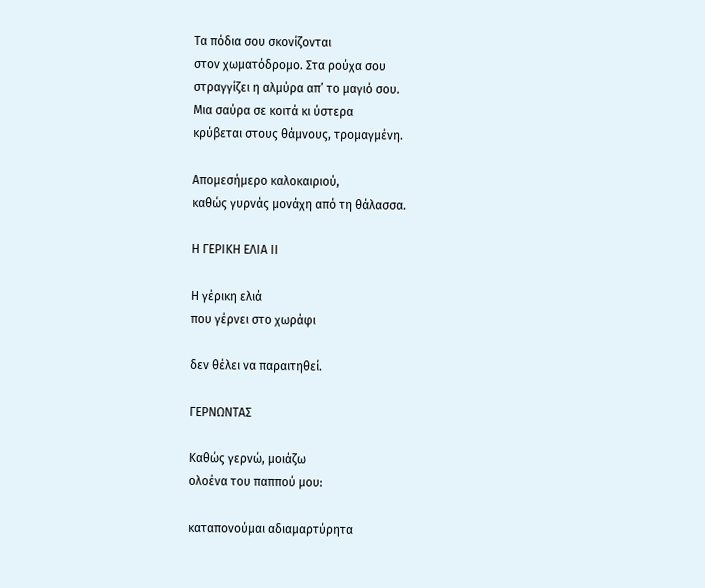Τα πόδια σου σκονίζονται
στον χωματόδρομο. Στα ρούχα σου
στραγγίζει η αλμύρα απ’ το μαγιό σου.
Μια σαύρα σε κοιτά κι ύστερα
κρύβεται στους θάμνους, τρομαγμένη.

Απομεσήμερο καλοκαιριού,
καθώς γυρνάς μονάχη από τη θάλασσα.

Η ΓΕΡΙΚΗ ΕΛΙΑ ΙΙ

Η γέρικη ελιά
που γέρνει στο χωράφι

δεν θέλει να παραιτηθεί.

ΓΕΡΝΩΝΤΑΣ

Καθώς γερνώ, μοιάζω
ολοένα του παππού μου:

καταπονούμαι αδιαμαρτύρητα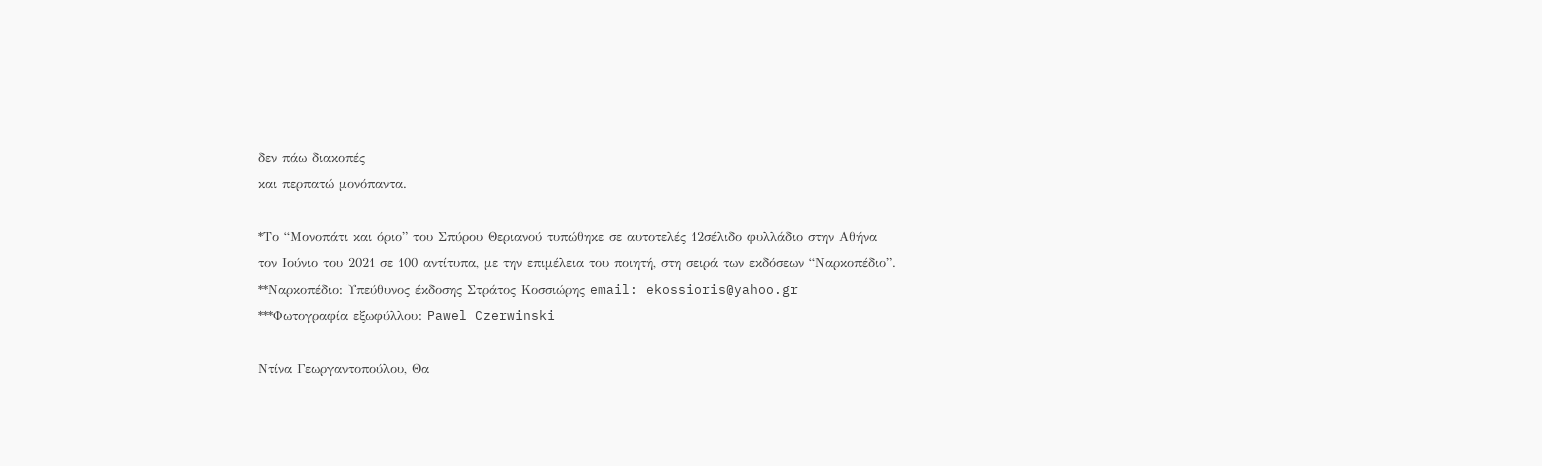δεν πάω διακοπές
και περπατώ μονόπαντα.

*Το “Μονοπάτι και όριο” του Σπύρου Θεριανού τυπώθηκε σε αυτοτελές 12σέλιδο φυλλάδιο στην Αθήνα τον Ιούνιο του 2021 σε 100 αντίτυπα, με την επιμέλεια του ποιητή, στη σειρά των εκδόσεων “Ναρκοπέδιο”.
**Ναρκοπέδιο: Υπεύθυνος έκδοσης Στράτος Κοσσιώρης email: ekossioris@yahoo.gr
***Φωτογραφία εξωφύλλου: Pawel Czerwinski

Ντίνα Γεωργαντοπούλου, Θα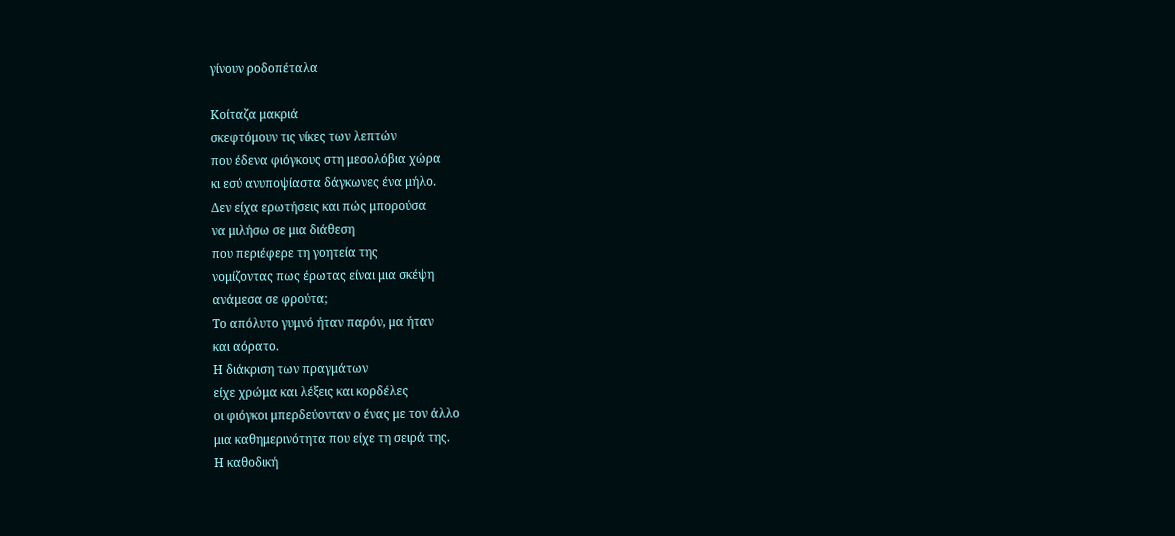γίνουν ροδοπέταλα

Κοίταζα μακριά
σκεφτόμουν τις νίκες των λεπτών
που έδενα φιόγκους στη μεσολόβια χώρα
κι εσύ ανυποψίαστα δάγκωνες ένα μήλο.
Δεν είχα ερωτήσεις και πώς μπορούσα
να μιλήσω σε μια διάθεση
που περιέφερε τη γοητεία της
νομίζοντας πως έρωτας είναι μια σκέψη
ανάμεσα σε φρούτα;
Το απόλυτο γυμνό ήταν παρόν, μα ήταν
και αόρατο.
Η διάκριση των πραγμάτων
είχε χρώμα και λέξεις και κορδέλες
οι φιόγκοι μπερδεύονταν ο ένας με τον άλλο
μια καθημερινότητα που είχε τη σειρά της.
Η καθοδική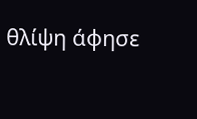θλίψη άφησε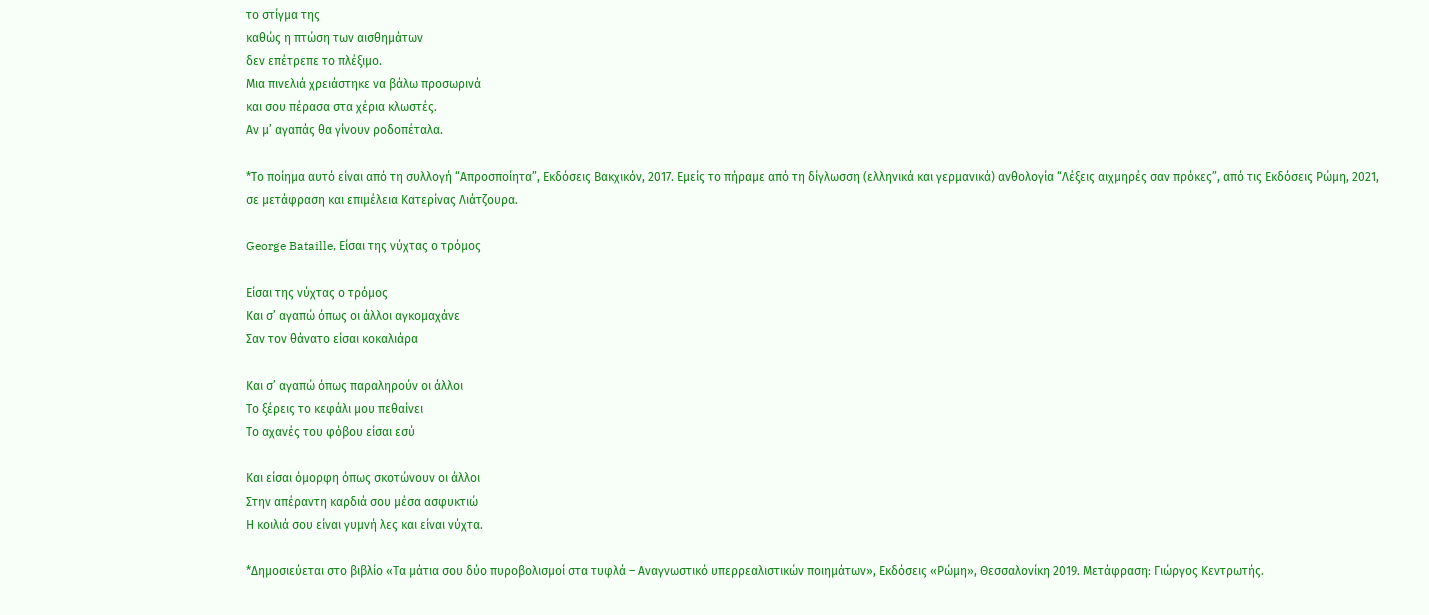το στίγμα της
καθώς η πτώση των αισθημάτων
δεν επέτρεπε το πλέξιμο.
Μια πινελιά χρειάστηκε να βάλω προσωρινά
και σου πέρασα στα χέρια κλωστές.
Αν μ’ αγαπάς θα γίνουν ροδοπέταλα.

*Το ποίημα αυτό είναι από τη συλλογή “Απροσποίητα”, Εκδόσεις Βακχικόν, 2017. Εμείς το πήραμε από τη δίγλωσση (ελληνικά και γερμανικά) ανθολογία “Λέξεις αιχμηρές σαν πρόκες”, από τις Εκδόσεις Ρώμη, 2021, σε μετάφραση και επιμέλεια Κατερίνας Λιάτζουρα.

George Bataille, Είσαι της νύχτας ο τρόμος

Είσαι της νύχτας ο τρόμος
Και σ’ αγαπώ όπως οι άλλοι αγκομαχάνε
Σαν τον θάνατο είσαι κοκαλιάρα

Και σ’ αγαπώ όπως παραληρούν οι άλλοι
Το ξέρεις το κεφάλι μου πεθαίνει
Το αχανές του φόβου είσαι εσύ

Και είσαι όμορφη όπως σκοτώνουν οι άλλοι
Στην απέραντη καρδιά σου μέσα ασφυκτιώ
Η κοιλιά σου είναι γυμνή λες και είναι νύχτα.

*Δημοσιεύεται στο βιβλίο «Τα μάτια σου δύο πυροβολισμοί στα τυφλά – Αναγνωστικό υπερρεαλιστικών ποιημάτων», Εκδόσεις «Ρώμη», Θεσσαλονίκη 2019. Μετάφραση: Γιώργος Κεντρωτής.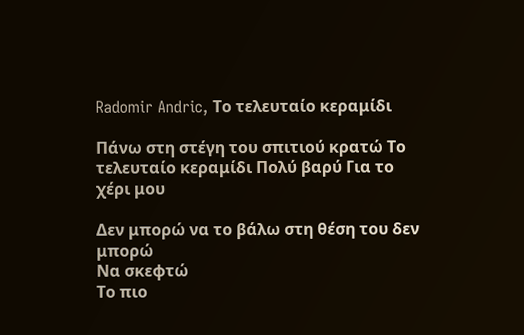Radomir Andric, Το τελευταίο κεραμίδι

Πάνω στη στέγη του σπιτιού κρατώ Το
τελευταίο κεραμίδι Πολύ βαρύ Για το χέρι μου

Δεν μπορώ να το βάλω στη θέση του δεν μπορώ
Να σκεφτώ
Το πιο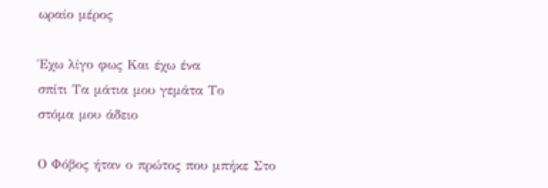ωραίο μέρος

Έχω λίγο φως Και έχω ένα
σπίτι Τα μάτια μου γεμάτα Το
στόμα μου άδειο

Ο Φόβος ήταν ο πρώτος που μπήκε Στο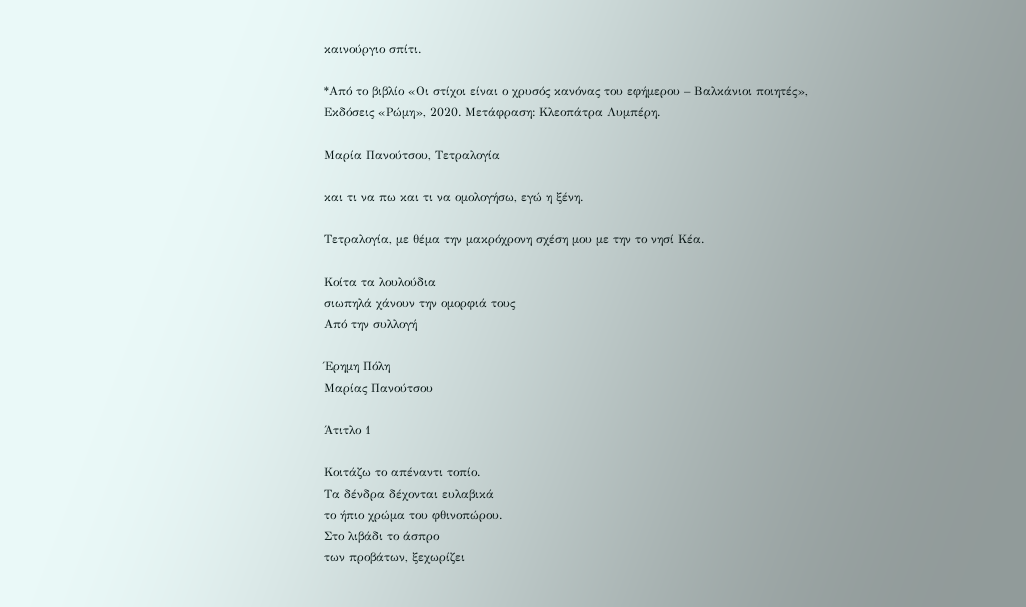καινούργιο σπίτι.

*Από το βιβλίο «Οι στίχοι είναι ο χρυσός κανόνας του εφήμερου – Βαλκάνιοι ποιητές», Εκδόσεις «Ρώμη», 2020. Μετάφραση: Κλεοπάτρα Λυμπέρη.

Μαρία Πανούτσου, Τετραλογία

και τι να πω και τι να ομολογήσω, εγώ η ξένη.

Τετραλογία, με θέμα την μακρόχρονη σχέση μου με την το νησί Κέα.

Κοίτα τα λουλούδια
σιωπηλά χάνουν την ομορφιά τους
Από την συλλογή

Έρημη Πόλη
Μαρίας Πανούτσου

Άτιτλο 1

Κοιτάζω το απέναντι τοπίο.
Τα δένδρα δέχονται ευλαβικά
το ήπιο χρώμα του φθινοπώρου.
Στο λιβάδι το άσπρο
των προβάτων, ξεχωρίζει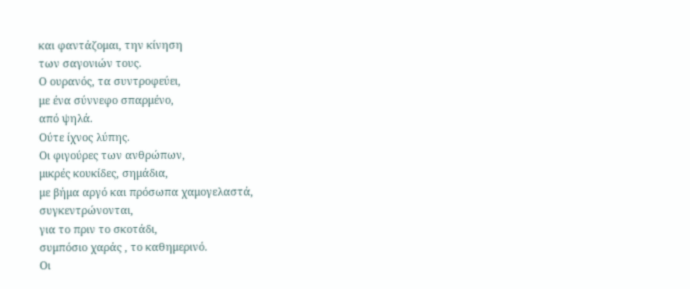και φαντάζομαι, την κίνηση
των σαγονιών τους.
Ο ουρανός, τα συντροφεύει,
με ένα σύννεφο σπαρμένο,
από ψηλά.
Ούτε ίχνος λύπης.
Οι φιγούρες των ανθρώπων,
μικρές κουκίδες, σημάδια,
με βήμα αργό και πρόσωπα χαμογελαστά,
συγκεντρώνονται,
για το πριν το σκοτάδι,
συμπόσιο χαράς , το καθημερινό.
Οι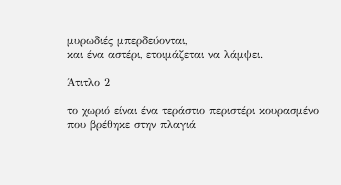μυρωδιές μπερδεύονται,
και ένα αστέρι, ετοιμάζεται να λάμψει.

Άτιτλο 2

το χωριό είναι ένα τεράστιο περιστέρι κουρασμένο
που βρέθηκε στην πλαγιά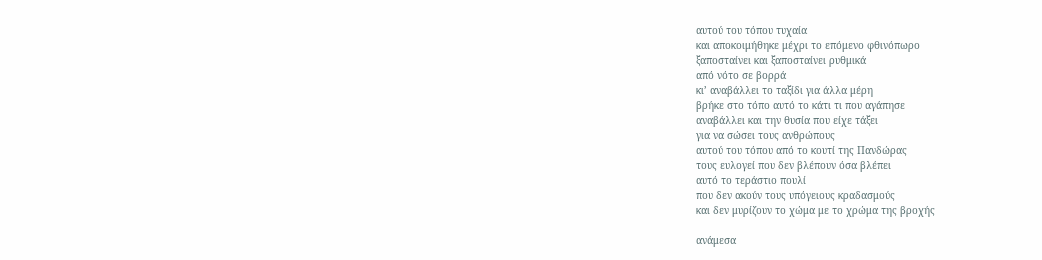αυτού του τόπου τυχαία
και αποκοιμήθηκε μέχρι το επόμενο φθινόπωρο
ξαποσταίνει και ξαποσταίνει ρυθμικά
από νότο σε βορρά
κι’ αναβάλλει το ταξίδι για άλλα μέρη
βρήκε στο τόπο αυτό το κάτι τι που αγάπησε
αναβάλλει και την θυσία που είχε τάξει
για να σώσει τους ανθρώπους
αυτού του τόπου από το κουτί της Πανδώρας
τους ευλογεί που δεν βλέπουν όσα βλέπει
αυτό το τεράστιο πουλί
που δεν ακούν τους υπόγειους κραδασμούς
και δεν μυρίζουν το χώμα με το χρώμα της βροχής

ανάμεσα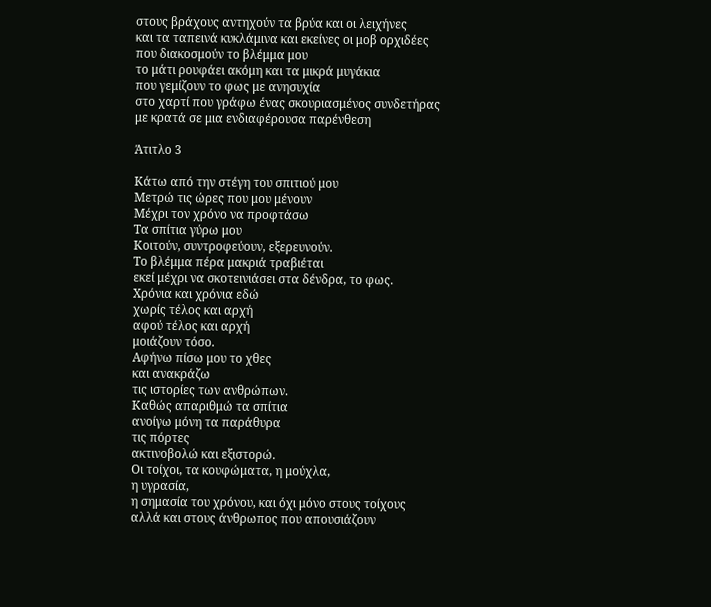στους βράχους αντηχούν τα βρύα και οι λειχήνες
και τα ταπεινά κυκλάμινα και εκείνες οι μοβ ορχιδέες
που διακοσμούν το βλέμμα μου
το μάτι ρουφάει ακόμη και τα μικρά μυγάκια
που γεμίζουν το φως με ανησυχία
στο χαρτί που γράφω ένας σκουριασμένος συνδετήρας
με κρατά σε μια ενδιαφέρουσα παρένθεση

Άτιτλο 3

Κάτω από την στέγη του σπιτιού μου
Μετρώ τις ώρες που μου μένουν
Μέχρι τον χρόνο να προφτάσω
Τα σπίτια γύρω μου
Κοιτούν, συντροφεύουν, εξερευνούν.
Το βλέμμα πέρα μακριά τραβιέται
εκεί μέχρι να σκοτεινιάσει στα δένδρα, το φως.
Χρόνια και χρόνια εδώ
χωρίς τέλος και αρχή
αφού τέλος και αρχή
μοιάζουν τόσο.
Αφήνω πίσω μου το χθες
και ανακράζω
τις ιστορίες των ανθρώπων.
Καθώς απαριθμώ τα σπίτια
ανοίγω μόνη τα παράθυρα
τις πόρτες
ακτινοβολώ και εξιστορώ.
Οι τοίχοι, τα κουφώματα, η μούχλα,
η υγρασία,
η σημασία του χρόνου, και όχι μόνο στους τοίχους
αλλά και στους άνθρωπος που απουσιάζουν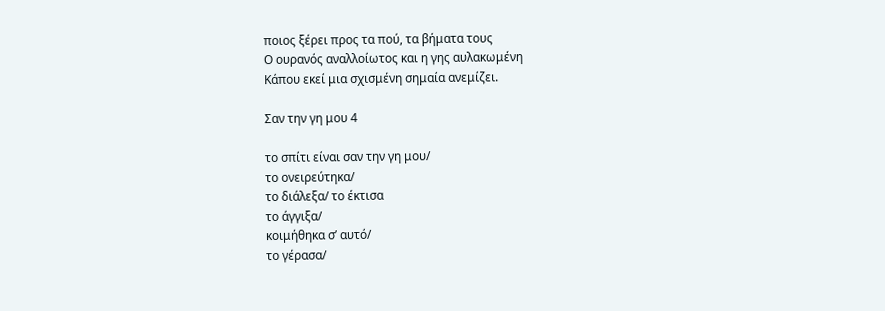ποιος ξέρει προς τα πού, τα βήματα τους
Ο ουρανός αναλλοίωτος και η γης αυλακωμένη
Κάπου εκεί μια σχισμένη σημαία ανεμίζει.

Σαν την γη μου 4

το σπίτι είναι σαν την γη μου/
το ονειρεύτηκα/
το διάλεξα/ το έκτισα
το άγγιξα/
κοιμήθηκα σ’ αυτό/
το γέρασα/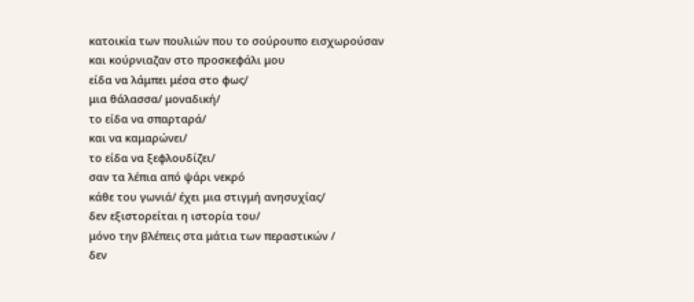κατοικία των πουλιών που το σούρουπο εισχωρούσαν
και κούρνιαζαν στο προσκεφάλι μου
είδα να λάμπει μέσα στο φως/
μια θάλασσα/ μοναδική/
το είδα να σπαρταρά/
και να καμαρώνει/
το είδα να ξεφλουδίζει/
σαν τα λέπια από ψάρι νεκρό
κάθε του γωνιά/ έχει μια στιγμή ανησυχίας/
δεν εξιστορείται η ιστορία του/
μόνο την βλέπεις στα μάτια των περαστικών /
δεν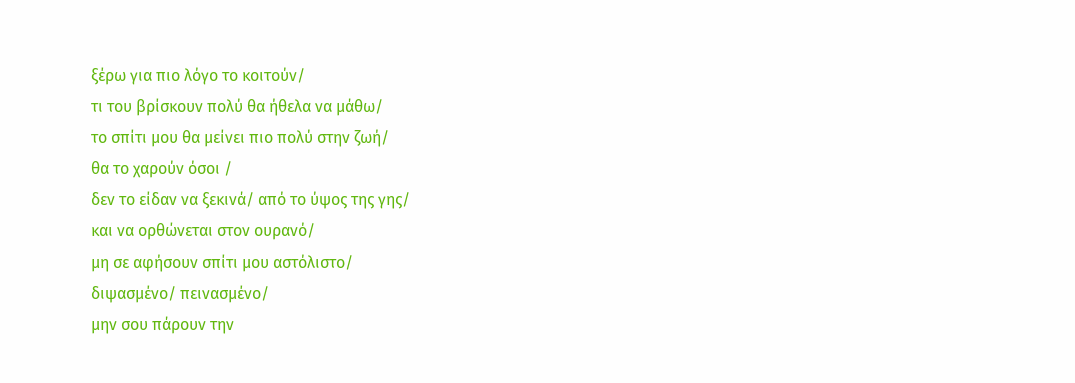ξέρω για πιο λόγο το κοιτούν/
τι του βρίσκουν πολύ θα ήθελα να μάθω/
το σπίτι μου θα μείνει πιο πολύ στην ζωή/
θα το χαρούν όσοι /
δεν το είδαν να ξεκινά/ από το ύψος της γης/
και να ορθώνεται στον ουρανό/
μη σε αφήσουν σπίτι μου αστόλιστο/
διψασμένο/ πεινασμένο/
μην σου πάρουν την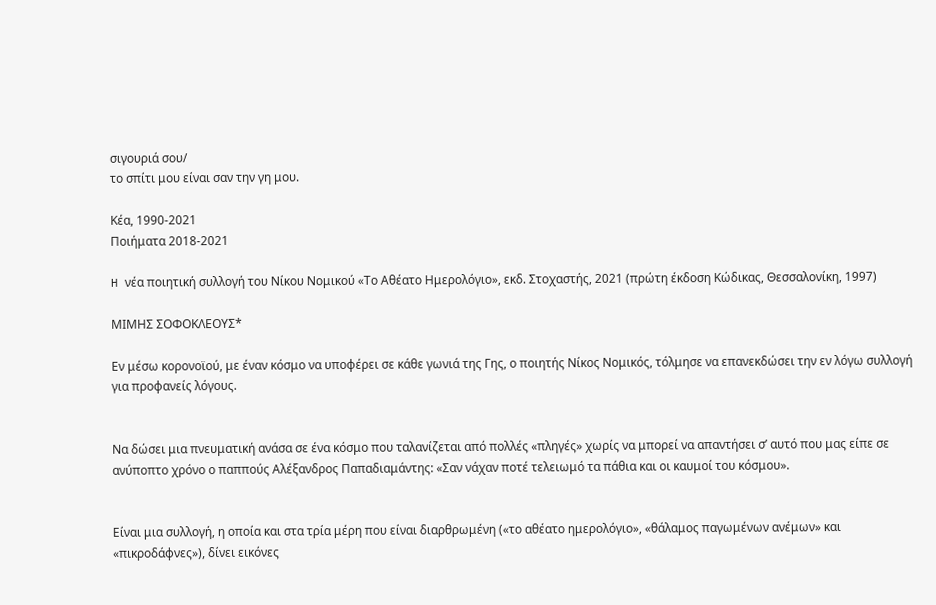σιγουριά σου/
το σπίτι μου είναι σαν την γη μου.

Κέα, 1990-2021
Ποιήματα 2018-2021

H νέα ποιητική συλλογή του Νίκου Νομικού «Το Αθέατο Ημερολόγιο», εκδ. Στοχαστής, 2021 (πρώτη έκδοση Κώδικας, Θεσσαλονίκη, 1997)

ΜΙΜΗΣ ΣΟΦΟΚΛΕΟΥΣ*

Εν μέσω κορονοϊού, με έναν κόσμο να υποφέρει σε κάθε γωνιά της Γης, ο ποιητής Νίκος Νομικός, τόλμησε να επανεκδώσει την εν λόγω συλλογή για προφανείς λόγους.


Να δώσει μια πνευματική ανάσα σε ένα κόσμο που ταλανίζεται από πολλές «πληγές» χωρίς να μπορεί να απαντήσει σ’ αυτό που μας είπε σε ανύποπτο χρόνο ο παππούς Αλέξανδρος Παπαδιαμάντης: «Σαν νάχαν ποτέ τελειωμό τα πάθια και οι καυμοί του κόσμου».


Είναι μια συλλογή, η οποία και στα τρία μέρη που είναι διαρθρωμένη («το αθέατο ημερολόγιο», «θάλαμος παγωμένων ανέμων» και «πικροδάφνες»), δίνει εικόνες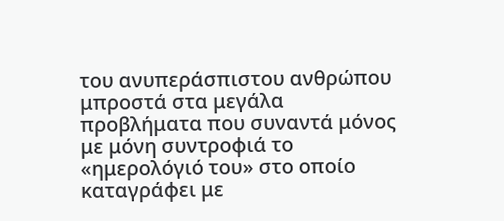του ανυπεράσπιστου ανθρώπου μπροστά στα μεγάλα προβλήματα που συναντά μόνος με μόνη συντροφιά το «ημερολόγιό του» στο οποίο καταγράφει με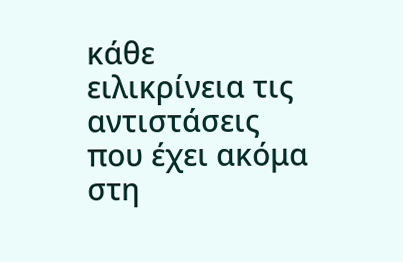κάθε ειλικρίνεια τις αντιστάσεις που έχει ακόμα στη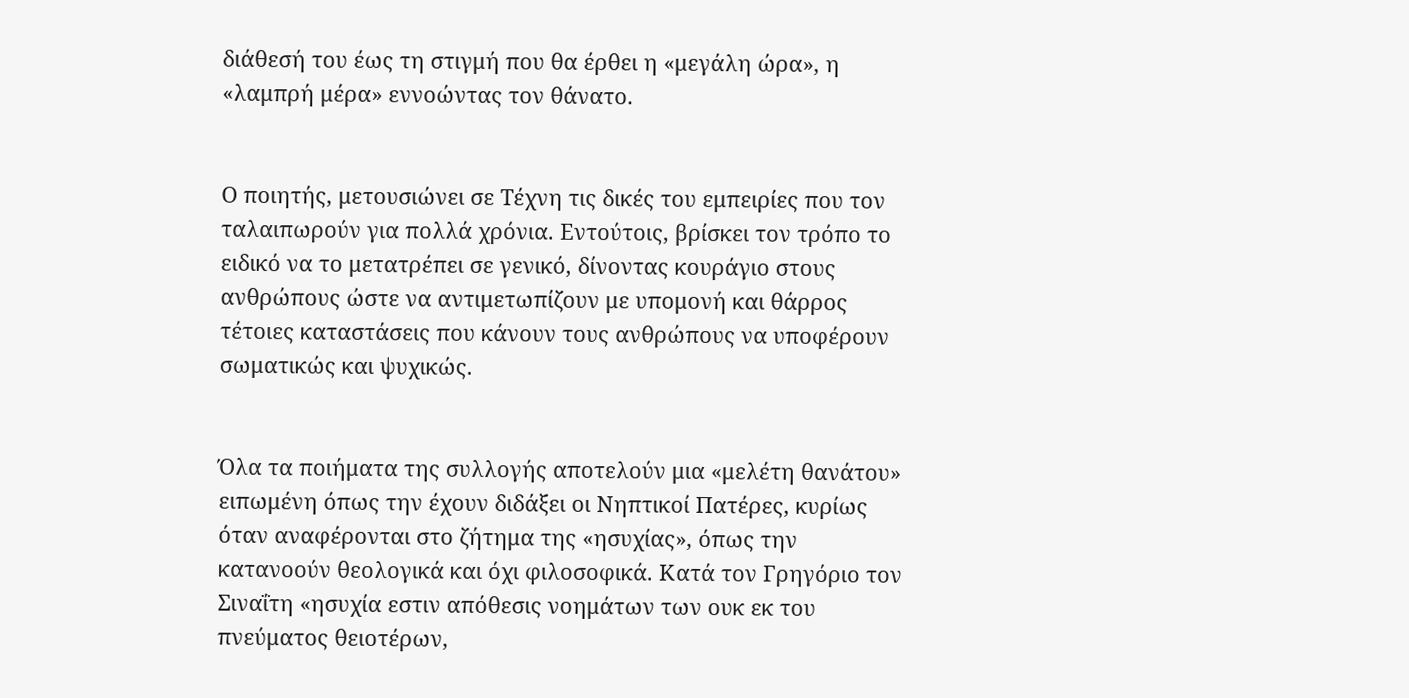διάθεσή του έως τη στιγμή που θα έρθει η «μεγάλη ώρα», η «λαμπρή μέρα» εννοώντας τον θάνατο.


Ο ποιητής, μετουσιώνει σε Τέχνη τις δικές του εμπειρίες που τον ταλαιπωρούν για πολλά χρόνια. Εντούτοις, βρίσκει τον τρόπο το ειδικό να το μετατρέπει σε γενικό, δίνοντας κουράγιο στους ανθρώπους ώστε να αντιμετωπίζουν με υπομονή και θάρρος τέτοιες καταστάσεις που κάνουν τους ανθρώπους να υποφέρουν σωματικώς και ψυχικώς.


Όλα τα ποιήματα της συλλογής αποτελούν μια «μελέτη θανάτου» ειπωμένη όπως την έχουν διδάξει οι Νηπτικοί Πατέρες, κυρίως όταν αναφέρονται στο ζήτημα της «ησυχίας», όπως την κατανοούν θεολογικά και όχι φιλοσοφικά. Κατά τον Γρηγόριο τον Σιναΐτη «ησυχία εστιν απόθεσις νοημάτων των ουκ εκ του πνεύματος θειοτέρων,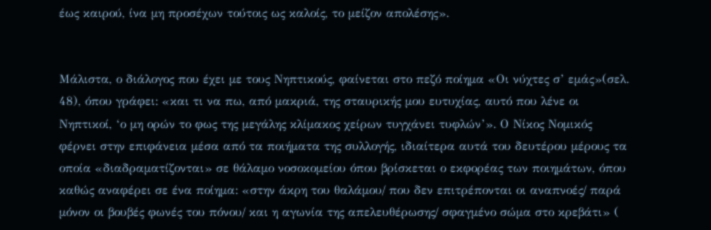έως καιρού, ίνα μη προσέχων τούτοις ως καλοίς, το μείζον απολέσης».


Μάλιστα, ο διάλογος που έχει με τους Νηπτικούς, φαίνεται στο πεζό ποίημα «Οι νύχτες σ’ εμάς»(σελ. 48), όπου γράφει: «και τι να πω, από μακριά, της σταυρικής μου ευτυχίας, αυτό που λένε οι Νηπτικοί, ‘ο μη ορών το φως της μεγάλης κλίμακος χείρων τυγχάνει τυφλών’». Ο Νίκος Νομικός φέρνει στην επιφάνεια μέσα από τα ποιήματα της συλλογής, ιδιαίτερα αυτά του δευτέρου μέρους τα οποία «διαδραματίζονται» σε θάλαμο νοσοκομείου όπου βρίσκεται ο εκφορέας των ποιημάτων, όπου καθώς αναφέρει σε ένα ποίημα: «στην άκρη του θαλάμου/ που δεν επιτρέπονται οι αναπνοές/ παρά μόνον οι βουβές φωνές του πόνου/ και η αγωνία της απελευθέρωσης/ σφαγμένο σώμα στο κρεβάτι» (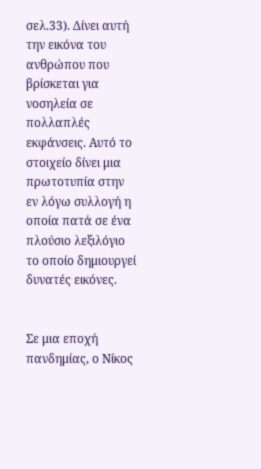σελ.33). Δίνει αυτή την εικόνα του ανθρώπου που βρίσκεται για νοσηλεία σε πολλαπλές εκφάνσεις. Αυτό το στοιχείο δίνει μια πρωτοτυπία στην εν λόγω συλλογή η οποία πατά σε ένα πλούσιο λεξιλόγιο το οποίο δημιουργεί δυνατές εικόνες.


Σε μια εποχή πανδημίας, ο Νίκος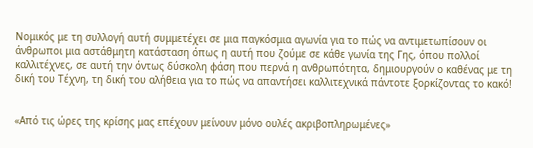Νομικός με τη συλλογή αυτή συμμετέχει σε μια παγκόσμια αγωνία για το πώς να αντιμετωπίσουν οι άνθρωποι μια αστάθμητη κατάσταση όπως η αυτή που ζούμε σε κάθε γωνία της Γης, όπου πολλοί καλλιτέχνες, σε αυτή την όντως δύσκολη φάση που περνά η ανθρωπότητα, δημιουργούν ο καθένας με τη δική του Τέχνη, τη δική του αλήθεια για το πώς να απαντήσει καλλιτεχνικά πάντοτε ξορκίζοντας το κακό!


«Από τις ώρες της κρίσης μας επέχουν μείνουν μόνο ουλές ακριβοπληρωμένες»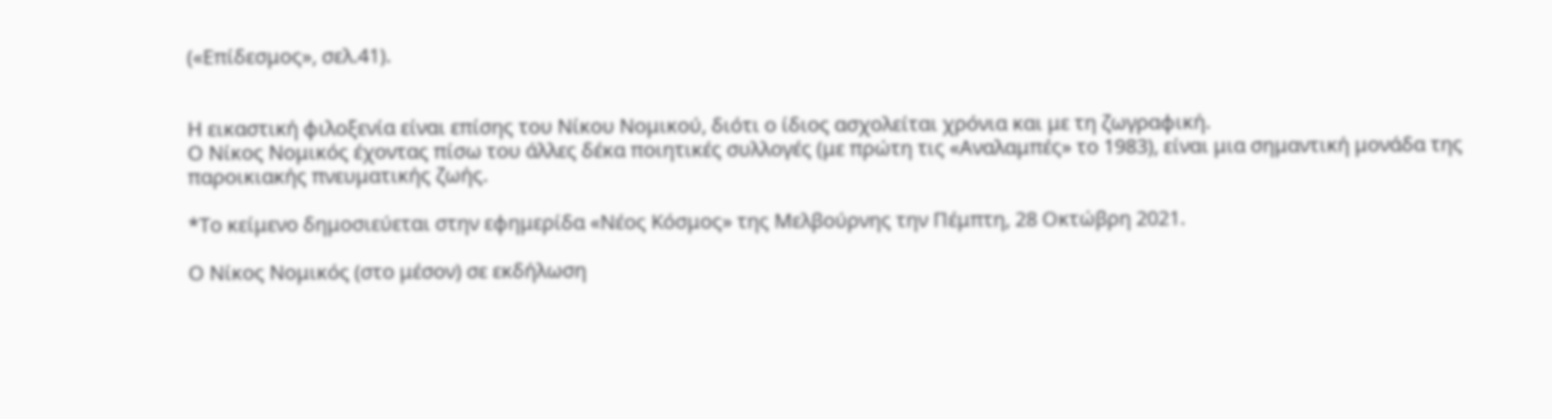(«Επίδεσμος», σελ.41).


Η εικαστική φιλοξενία είναι επίσης του Νίκου Νομικού, διότι ο ίδιος ασχολείται χρόνια και με τη ζωγραφική.
Ο Νίκος Νομικός έχοντας πίσω του άλλες δέκα ποιητικές συλλογές (με πρώτη τις «Αναλαμπές» το 1983), είναι μια σημαντική μονάδα της παροικιακής πνευματικής ζωής.

*Το κείμενο δημοσιεύεται στην εφημερίδα «Νέος Κόσμος» της Μελβούρνης την Πέμπτη, 28 Οκτώβρη 2021.

Ο Νίκος Νομικός (στο μέσον) σε εκδήλωση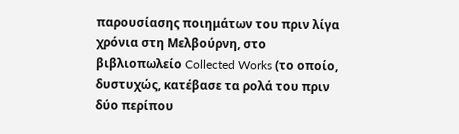παρουσίασης ποιημάτων του πριν λίγα χρόνια στη Μελβούρνη, στο βιβλιοπωλείο Collected Works (το οποίο, δυστυχώς, κατέβασε τα ρολά του πριν δύο περίπου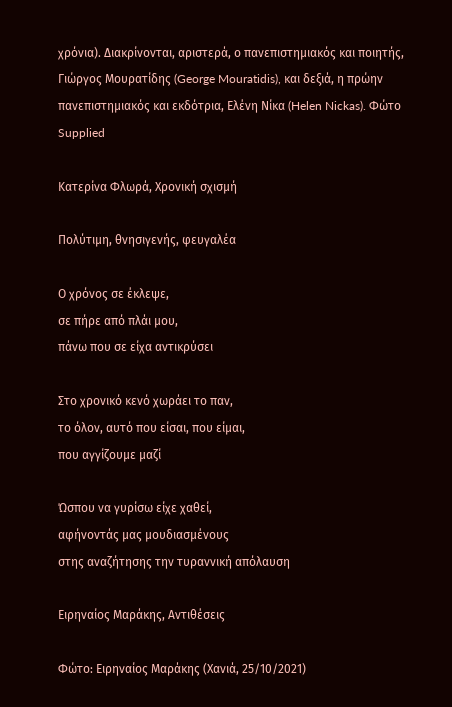χρόνια). Διακρίνονται, αριστερά, ο πανεπιστημιακός και ποιητής, Γιώργος Μουρατίδης (George Mouratidis), και δεξιά, η πρώην πανεπιστημιακός και εκδότρια, Ελένη Νίκα (Helen Nickas). Φώτο Supplied

Κατερίνα Φλωρά, Χρονική σχισμή

Πολύτιμη, θνησιγενής, φευγαλέα

Ο χρόνος σε έκλεψε,
σε πήρε από πλάι μου,
πάνω που σε είχα αντικρύσει

Στο χρονικό κενό χωράει το παν,
το όλον, αυτό που είσαι, που είμαι,
που αγγίζουμε μαζί

Ώσπου να γυρίσω είχε χαθεί,
αφήνοντάς μας μουδιασμένους
στης αναζήτησης την τυραννική απόλαυση

Ειρηναίος Μαράκης, Αντιθέσεις

Φώτο: Ειρηναίος Μαράκης (Χανιά, 25/10/2021)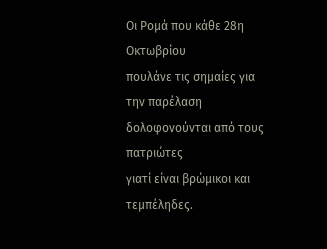Οι Ρομά που κάθε 28η Οκτωβρίου
πουλάνε τις σημαίες για την παρέλαση
δολοφονούνται από τους πατριώτες
γιατί είναι βρώμικοι και τεμπέληδες.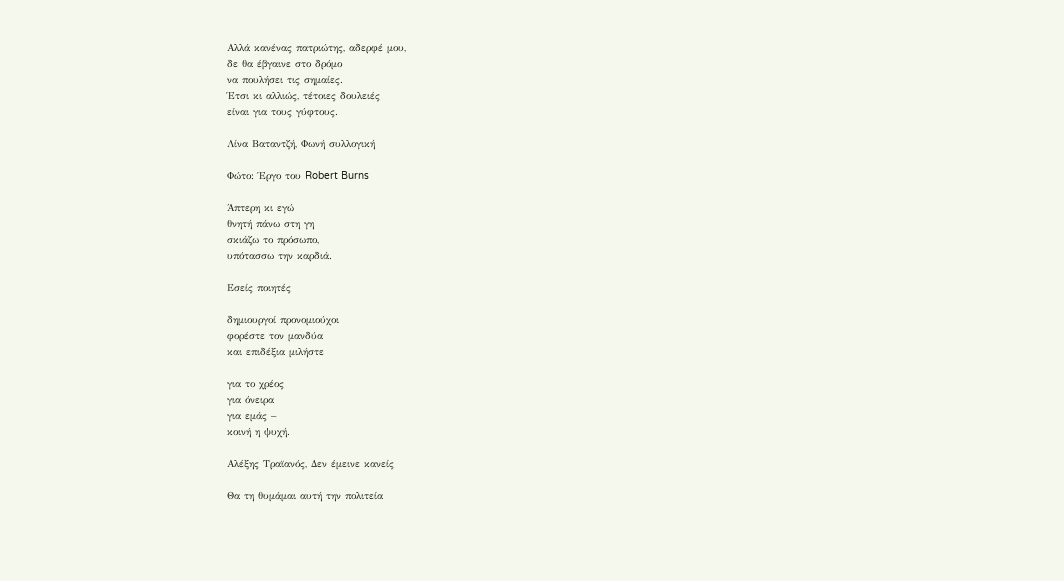Αλλά κανένας πατριώτης, αδερφέ μου,
δε θα έβγαινε στο δρόμο
να πουλήσει τις σημαίες.
Έτσι κι αλλιώς, τέτοιες δουλειές
είναι για τους γύφτους.

Λίνα Βαταντζή, Φωνή συλλογική

Φώτο: Έργο του Robert Burns

Άπτερη κι εγώ
θνητή πάνω στη γη
σκιάζω το πρόσωπο,
υπότασσω την καρδιά.

Εσείς ποιητές

δημιουργοί προνομιούχοι
φορέστε τον μανδύα
και επιδέξια μιλήστε

για το χρέος
για όνειρα
για εμάς –
κοινή η ψυχή.

Αλέξης Τραϊανός, Δεν έμεινε κανείς

Θα τη θυμάμαι αυτή την πολιτεία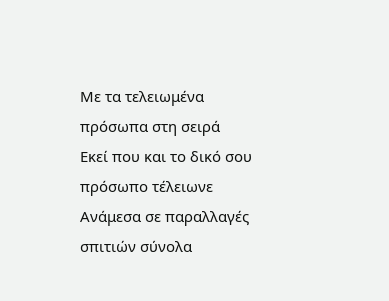Με τα τελειωμένα πρόσωπα στη σειρά
Εκεί που και το δικό σου πρόσωπο τέλειωνε
Ανάμεσα σε παραλλαγές σπιτιών σύνολα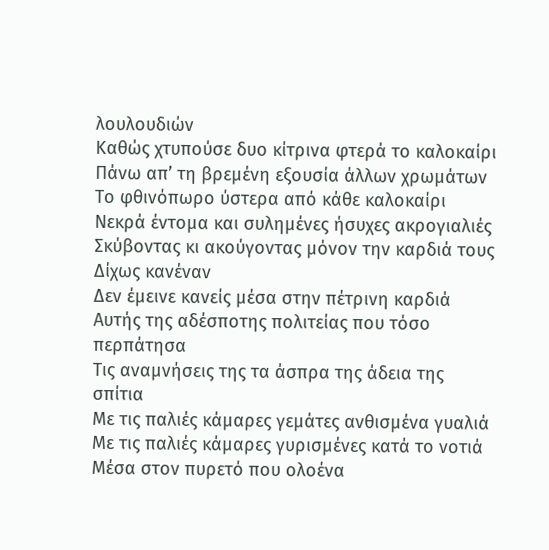λουλουδιών
Καθώς χτυπούσε δυο κίτρινα φτερά το καλοκαίρι
Πάνω απ’ τη βρεμένη εξουσία άλλων χρωμάτων
Το φθινόπωρο ύστερα από κάθε καλοκαίρι
Νεκρά έντομα και συλημένες ήσυχες ακρογιαλιές
Σκύβοντας κι ακούγοντας μόνον την καρδιά τους
Δίχως κανέναν
Δεν έμεινε κανείς μέσα στην πέτρινη καρδιά
Αυτής της αδέσποτης πολιτείας που τόσο περπάτησα
Τις αναμνήσεις της τα άσπρα της άδεια της σπίτια
Με τις παλιές κάμαρες γεμάτες ανθισμένα γυαλιά
Με τις παλιές κάμαρες γυρισμένες κατά το νοτιά
Μέσα στον πυρετό που ολοένα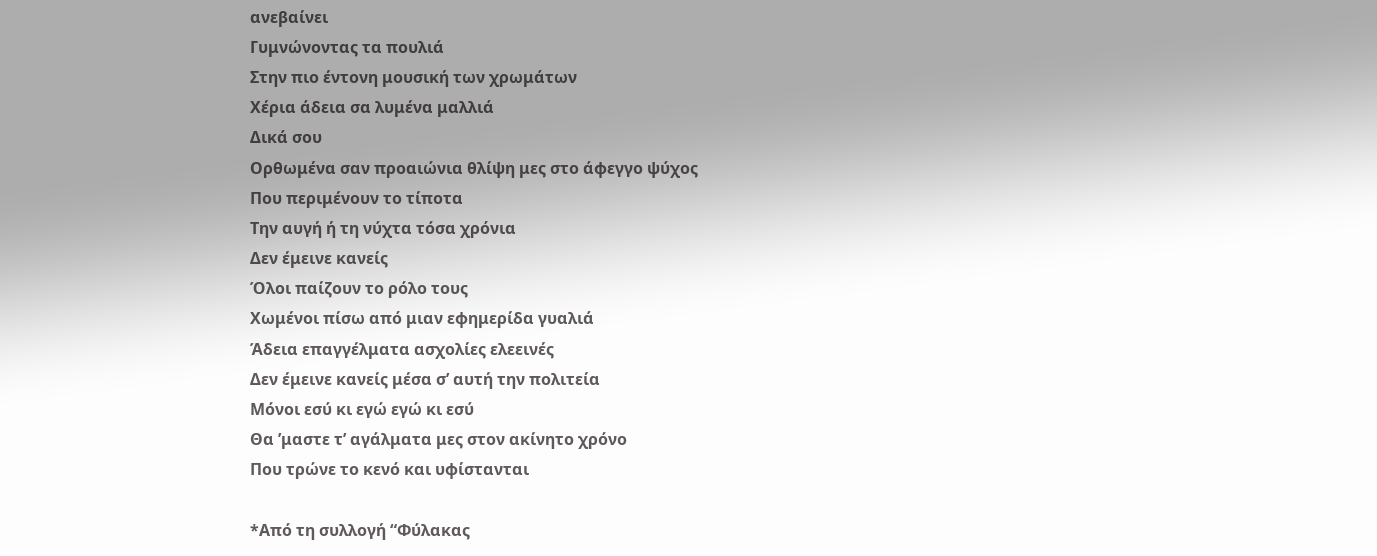ανεβαίνει
Γυμνώνοντας τα πουλιά
Στην πιο έντονη μουσική των χρωμάτων
Χέρια άδεια σα λυμένα μαλλιά
Δικά σου
Ορθωμένα σαν προαιώνια θλίψη μες στο άφεγγο ψύχος
Που περιμένουν το τίποτα
Την αυγή ή τη νύχτα τόσα χρόνια
Δεν έμεινε κανείς
Όλοι παίζουν το ρόλο τους
Χωμένοι πίσω από μιαν εφημερίδα γυαλιά
Άδεια επαγγέλματα ασχολίες ελεεινές
Δεν έμεινε κανείς μέσα σ’ αυτή την πολιτεία
Μόνοι εσύ κι εγώ εγώ κι εσύ
Θα ’μαστε τ’ αγάλματα μες στον ακίνητο χρόνο
Που τρώνε το κενό και υφίστανται

*Από τη συλλογή “Φύλακας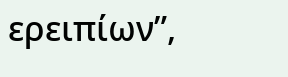ερειπίων”,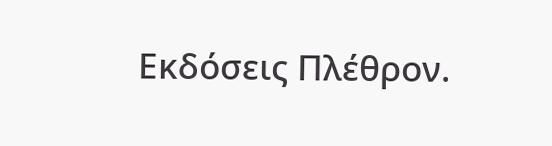Εκδόσεις Πλέθρον.